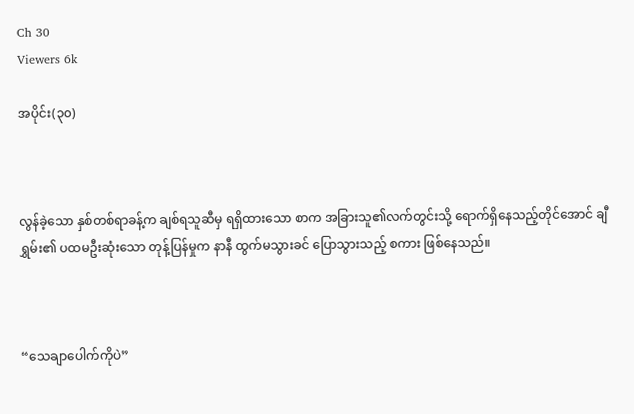Ch 30
Viewers 6k

အပိုင်း(၃၀)



လွန်ခဲ့သော နှစ်တစ်ရာခန့်က ချစ်ရသူဆီမှ ရရှိထားသော စာက အခြားသူ၏လက်တွင်းသို့ ရောက်ရှိနေသည့်တိုင်အောင် ချီရွှမ်း၏ ပထမဦးဆုံးသော တုန့်ပြန်မှုက နာနီ ထွက်မသွားခင် ပြောသွားသည့် စကား ဖြစ်နေသည်။



“သေချာပေါက်ကိုပဲ”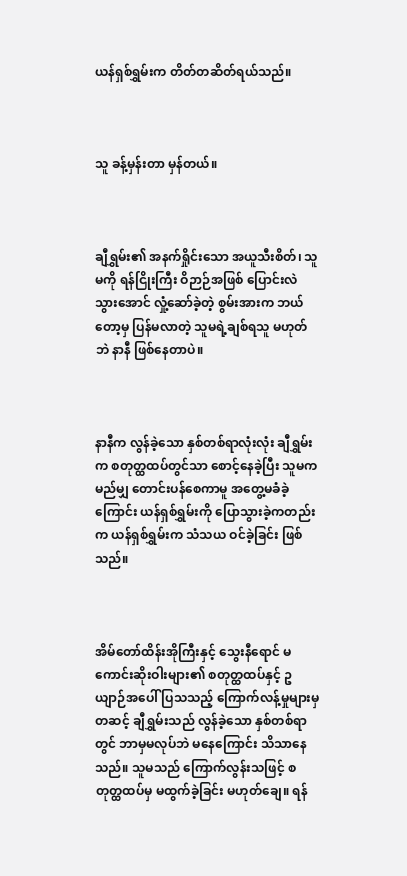ယန်ရှစ်ရွှမ်းက တိတ်တဆိတ်ရယ်သည်။



သူ ခန့်မှန်းတာ မှန်တယ်။



ချီရွှမ်း၏ အနက်ရှိုင်းသော အယူသီးစိတ်၊ သူမကို ရန်ငြိုးကြီး ဝိဉာဉ်အဖြစ် ပြောင်းလဲ သွားအောင် လှုံ့ဆော်ခဲ့တဲ့ စွမ်းအားက ဘယ်တော့မှ ပြန်မလာတဲ့ သူမရဲ့ချစ်ရသူ မဟုတ်ဘဲ နာနီ ဖြစ်နေတာပဲ။



နာနီက လွန်ခဲ့သော နှစ်တစ်ရာလုံးလုံး ချီရွှမ်းက စတုတ္ထထပ်တွင်သာ စောင့်နေခဲ့ပြီး သူမက မည်မျှ တောင်းပန်စေကာမူ အတွေ့မခံခဲ့ကြောင်း ယန်ရှစ်ရွှမ်းကို ပြောသွားခဲ့ကတည်းက ယန်ရှစ်ရွှမ်းက သံသယ ဝင်ခဲ့ခြင်း ဖြစ်သည်။



အိမ်တော်ထိန်းအိုကြီးနှင့် သွေးနီရောင် မကောင်းဆိုးဝါးများ၏ စတုတ္ထထပ်နှင့် ဥယျာဉ်အပေါ် ပြသသည့် ကြောက်လန့်မှုများမှ တဆင့် ချီရွှမ်းသည် လွန်ခဲ့သော နှစ်တစ်ရာတွင် ဘာမှမလုပ်ဘဲ မနေကြောင်း သိသာနေသည်။ သူမသည် ကြောက်လွန်းသဖြင့် စတုတ္ထထပ်မှ မထွက်ခဲ့ခြင်း မဟုတ်ချေ။ ရန်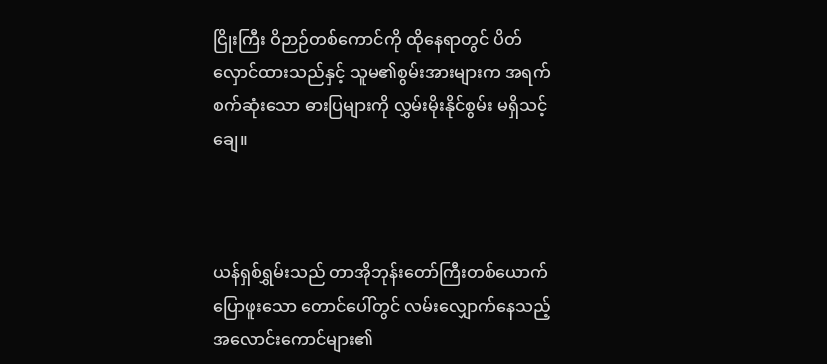ငြိုးကြီး ဝိဉာဉ်တစ်ကောင်ကို ထိုနေရာတွင် ပိတ်လှောင်ထားသည်နှင့် သူမ၏စွမ်းအားများက အရက်စက်ဆုံးသော ဓားပြများကို လွှမ်းမိုးနိုင်စွမ်း မရှိသင့်ချေ။



ယန်ရှစ်ရွှမ်းသည် တာအိုဘုန်းတော်ကြီးတစ်ယောက် ပြောဖူးသော တောင်ပေါ်တွင် လမ်းလျှောက်နေသည့် အလောင်းကောင်များ၏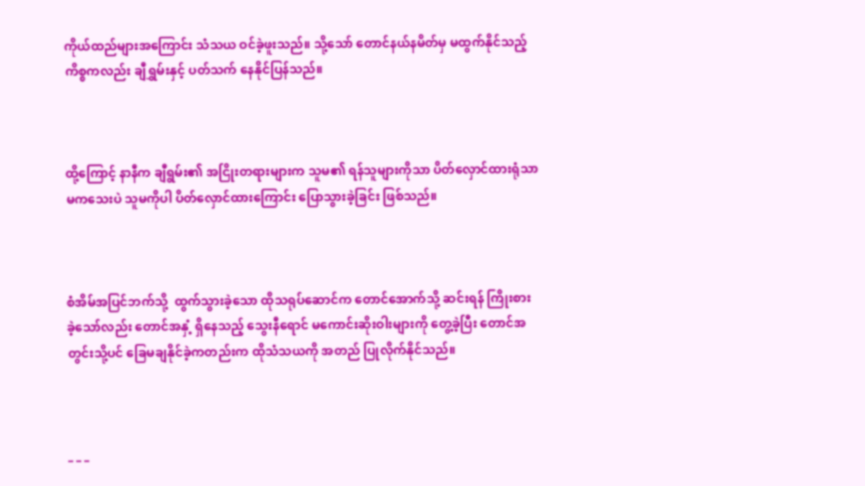ကိုယ်ထည်များအကြောင်း သံသယ ဝင်ခဲ့ဖူးသည်။ သို့သော် တောင်နယ်နမိတ်မှ မထွက်နိုင်သည့် ကိစ္စကလည်း ချီရွှမ်းနှင့် ပတ်သက် နေနိုင်ပြန်သည်။



ထို့ကြောင့် နာနီက ချီရွမ်း၏ အငြိုးတရားများက သူမ၏ ရန်သူများကိုသာ ပိတ်လှောင်ထားရုံသာ မကသေးပဲ သူမကိုပါ ပိတ်လှောင်ထားကြောင်း ပြောသွားခဲ့ခြင်း ဖြစ်သည်။



စံအိမ်အပြင်ဘက်သို့  ထွက်သွားခဲ့သော ထိုသရုပ်ဆောင်က တောင်‌အောက်သို့ ဆင်းရန် ကြိုးစား ခဲ့သော်လည်း တောင်အနှံ့ ရှိနေသည့် သွေးနီရောင် မကောင်းဆိုးဝါးများကို တွေ့ခဲ့ပြီး တောင်အတွင်းသို့ပင် ခြေမချနိုင်ခဲ့ကတည်းက ထိုသံသယကို အတည် ပြုလိုက်နိုင်သည်။



_ _ _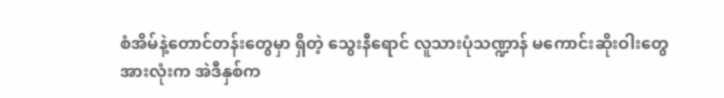စံအိမ်နဲ့တောင်တန်းတွေမှာ ရှိတဲ့ သွေးနီရောင် လူသားပုံသဏ္ဍာန် မကောင်းဆိုးဝါးတွေ အားလုံးက အဲဒီနှစ်က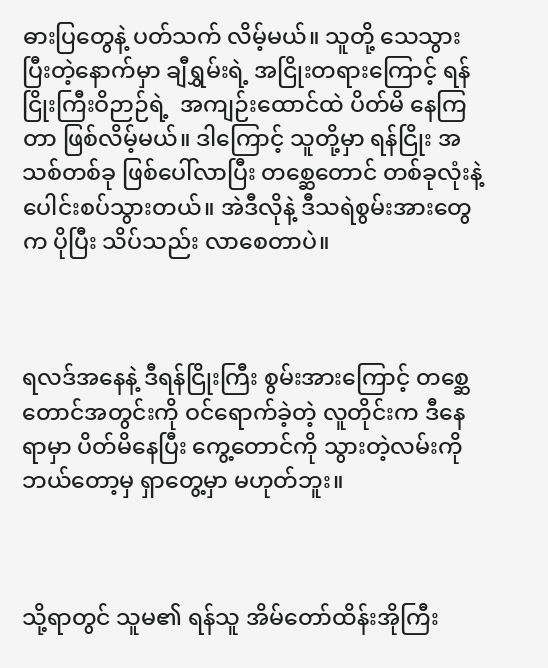ဓားပြတွေနဲ့ ပတ်သက် လိမ့်မယ်။ သူတို့ သေသွားပြီးတဲ့နောက်မှာ ချီရွှမ်းရဲ့ အငြိုးတရားကြောင့် ရန်ငြိုးကြီးဝိဉာဉ်ရဲ့  အကျဉ်းထောင်ထဲ ပိတ်မိ နေကြတာ ဖြစ်လိမ့်မယ်။ ဒါကြောင့် သူတို့မှာ ရန်ငြိုး အသစ်တစ်ခု ဖြစ်ပေါ်လာပြီး တစ္ဆေတောင် တစ်ခုလုံးနဲ့ ပေါင်းစပ်သွားတယ်။ အဲဒီလိုနဲ့ ဒီသရဲစွမ်းအားတွေက ပိုပြီး သိပ်သည်း လာစေတာပဲ။



ရလဒ်အနေနဲ့ ဒီရန်ငြိုးကြီး စွမ်းအားကြောင့် တစ္ဆေတောင်အတွင်းကို ဝင်ရောက်ခဲ့တဲ့ လူတိုင်းက ဒီနေရာမှာ ပိတ်မိနေပြီး ကွေ့တောင်ကို သွားတဲ့လမ်းကို ဘယ်တော့မှ ရှာတွေ့မှာ မဟုတ်ဘူး။



သို့ရာတွင် သူမ၏ ရန်သူ အိမ်တော်ထိန်းအိုကြီး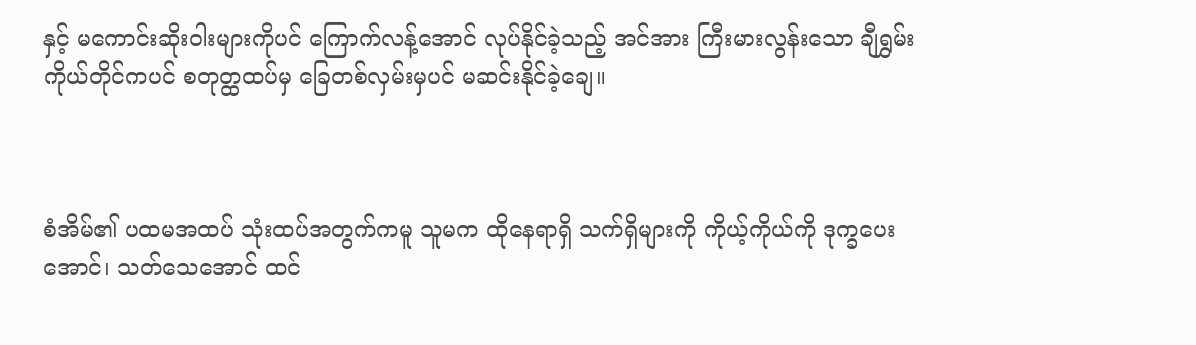နှင့် မကောင်းဆိုးဝါးများကိုပင် ကြောက်လန့်အောင် လုပ်နိုင်ခဲ့သည့် အင်အား ကြီးမားလွန်းသော ချီရွှမ်း ကိုယ်တိုင်ကပင် စတုတ္ထထပ်မှ ခြေတစ်လှမ်းမှပင် မဆင်းနိုင်ခဲ့ချေ။



စံအိမ်၏ ပထမအထပ် သုံးထပ်အတွက်ကမူ သူမက ထိုနေရာရှိ သက်ရှိများကို ကိုယ့်ကိုယ်ကို ဒုက္ခပေးအောင်၊ သတ်သေအောင် ထင်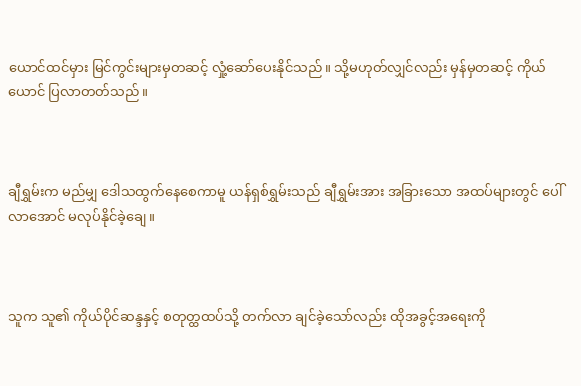ယောင်ထင်မှား မြင်ကွင်းများမှတဆင့် လှုံ့ဆော်ပေးနိုင်သည်။ သို့မဟုတ်လျှင်လည်း မှန်မှတဆင့် ကိုယ်ယောင် ပြလာတတ်သည်။



ချီရွှမ်းက မည်မျှ ဒေါသထွက်နေစေကာမူ ယန်ရှစ်ရွှမ်းသည် ချီရွှမ်းအား အခြားသော အထပ်များတွင် ပေါ်လာအောင် မလုပ်နိုင်ခဲ့ချေ။



သူက သူ၏ ကိုယ်ပိုင်ဆန္ဒနှင့် စတုတ္ထထပ်သို့ တက်လာ ချင်ခဲ့သော်လည်း ထိုအခွင့်အရေးကို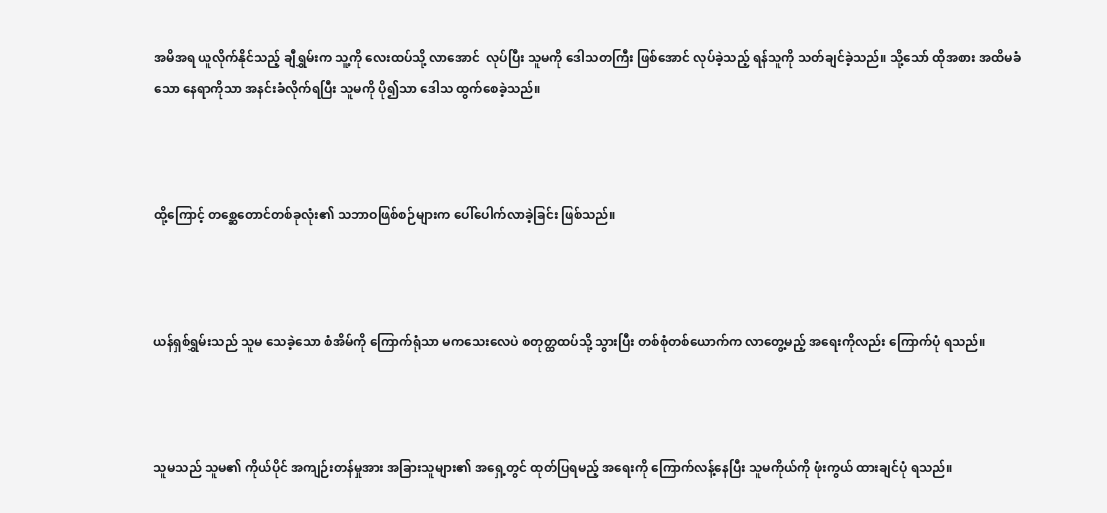အမိအရ ယူလိုက်နိုင်သည့် ချီရွှမ်းက သူ့ကို လေးထပ်သို့ လာအောင်  လုပ်ပြီး သူမကို ဒေါသတကြီး ဖြစ်အောင် လုပ်ခဲ့သည့် ရန်သူကို သတ်ချင်ခဲ့သည်။ သို့သော် ထိုအစား အထိမခံသော နေရာကိုသာ အနင်းခံလိုက်ရပြီး သူမကို ပို၍သာ ဒေါသ ထွက်စေခဲ့သည်။



ထို့ကြောင့် တစ္ဆေတောင်တစ်ခုလုံး၏ သဘာဝဖြစ်စဉ်များက ပေါ်ပေါက်လာခဲ့ခြင်း ဖြစ်သည်။



ယန်ရှစ်ရွှမ်းသည် သူမ သေခဲ့သော စံအိမ်ကို ကြောက်ရုံသာ မကသေးလေပဲ စတုတ္ထထပ်သို့ သွားပြီး တစ်စုံတစ်ယောက်က လာတွေ့မည့် အရေးကိုလည်း ကြောက်ပုံ ရသည်။



သူမသည် သူမ၏ ကိုယ်ပိုင် အကျဉ်းတန်မှုအား အခြားသူများ၏ အရှေ့တွင် ထုတ်ပြရမည့် အရေးကို ကြောက်လန့်နေပြီး သူမကိုယ်ကို ဖုံးကွယ် ထားချင်ပုံ ရသည်။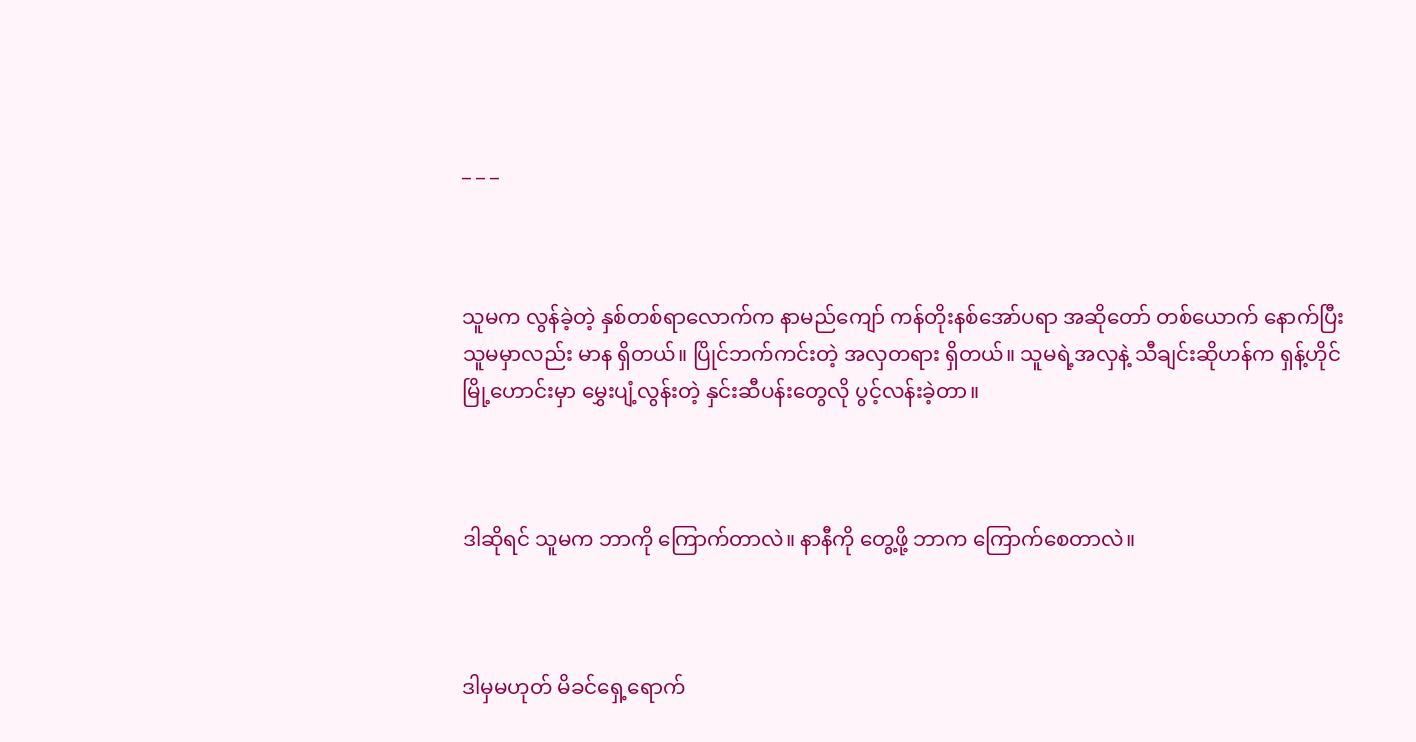_ _ _



သူမက လွန်ခဲ့တဲ့ နှစ်တစ်ရာလောက်က နာမည်ကျော် ကန်တိုးနစ်အော်ပရာ အဆိုတော် တစ်ယောက် နောက်ပြီး သူမမှာလည်း မာန ရှိတယ်။ ပြိုင်ဘက်ကင်းတဲ့ အလှတရား ရှိတယ်။ သူမရဲ့အလှနဲ့ သီချင်းဆိုဟန်က ရှန့်ဟိုင်မြို့ဟောင်းမှာ မွှေးပျံ့လွန်းတဲ့ နှင်းဆီပန်းတွေလို ပွင့်လန်းခဲ့တာ။



ဒါဆိုရင် သူမက ဘာကို ကြောက်တာလဲ။ နာနီကို တွေ့ဖို့ ဘာက ကြောက်စေတာလဲ။



ဒါမှမဟုတ် မိခင်ရှေ့ရောက်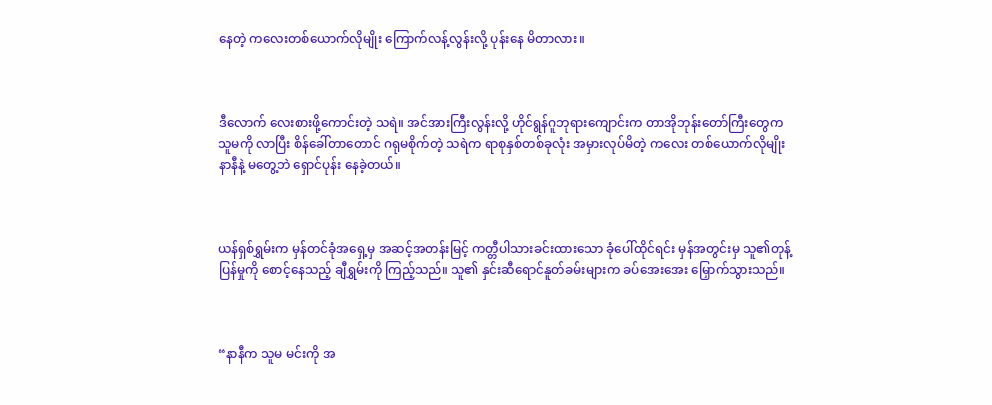နေတဲ့ ကလေးတစ်‌ယောက်လိုမျိုး ကြောက်လန့်လွန်းလို့ ပုန်းနေ မိတာလား။



ဒီလောက် လေးစားဖို့ကောင်းတဲ့ သရဲ။ အင်အားကြီးလွန်းလို့ ဟိုင်ရွန်ဂူဘုရားကျောင်းက တာအိုဘုန်းတော်ကြီးတွေက သူမကို လာပြီး စိန်ခေါ်တာတောင် ဂရုမစိုက်တဲ့ သရဲက ရာစုနှစ်တစ်ခုလုံး အမှားလုပ်မိတဲ့ ကလေး တစ်ယောက်လိုမျိုး နာနီနဲ့ မတွေ့ဘဲ ရှောင်ပုန်း နေခဲ့တယ်။



ယန်ရှစ်ရွှမ်းက မှန်တင်ခုံအရှေ့မှ အဆင့်အတန်းမြင့် ကတ္တီပါသားခင်းထားသော ခုံပေါ်ထိုင်ရင်း မှန်အတွင်းမှ သူ၏တုန့်ပြန်မှုကို စောင့်နေသည့် ချီရွှမ်းကို ကြည့်သည်။ သူ၏ နှင်းဆီရောင်နူတ်ခမ်းများက ခပ်အေးအေး မြှောက်သွားသည်။



“နာနီက သူမ မင်းကို အ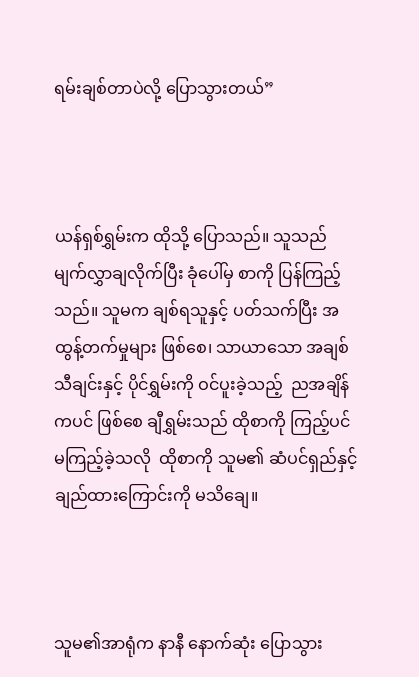ရမ်းချစ်တာပဲလို့ ပြောသွားတယ်”



ယန်ရှစ်ရွှမ်းက ထိုသို့ ပြောသည်။ သူသည် မျက်လွှာချလိုက်ပြီး ခုံပေါ်မှ စာကို ပြန်ကြည့်သည်။ သူမက ချစ်ရသူနှင့် ပတ်သက်ပြီး အထွန့်တက်မှုများ ဖြစ်စေ၊ သာယာသော အချစ်သီချင်းနှင့် ပိုင်ရွှမ်းကို ဝင်ပူးခဲ့သည့်  ညအချိန်ကပင် ဖြစ်စေ ချီရွှမ်းသည် ထိုစာကို ကြည့်ပင် မကြည့်ခဲ့သလို  ထိုစာကို သူမ၏ ဆံပင်ရှည်နှင့် ချည်ထားကြောင်းကို မသိချေ။



သူမ၏အာရုံက နာနီ နောက်ဆုံး ပြောသွား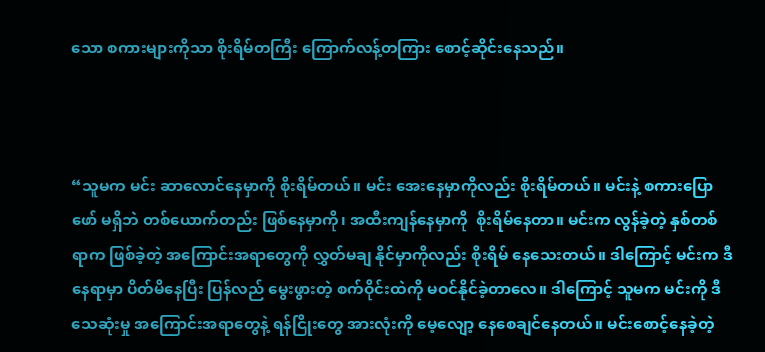သော စကားများကိုသာ စိုးရိမ်တကြီး ကြောက်လန့်တကြား စောင့်ဆိုင်းနေသည်။



“သူမက မင်း ဆာလောင်နေမှာကို စိုးရိမ်တယ်။ မင်း အေးနေမှာကိုလည်း စိုးရိမ်တယ်။ မင်းနဲ့ စကားပြောဖော် မရှိဘဲ တစ်ယောက်တည်း ဖြစ်နေမှာကို၊ အထီးကျန်နေမှာကို  စိုးရိမ်နေတာ။ မင်းက လွန်ခဲ့တဲ့ နှစ်တစ်ရာက ဖြစ်ခဲ့တဲ့ အကြောင်းအရာတွေကို လွှတ်မချ နိုင်မှာကိုလည်း စိုးရိမ် နေသေးတယ်။ ဒါကြောင့် မင်းက ဒီနေရာမှာ ပိတ်မိနေပြီး ပြန်လည် မွေးဖွားတဲ့ စက်ဝိုင်းထဲကို မဝင်နိုင်ခဲ့တာလေ။ ဒါကြောင့် သူမက မင်းကို ဒီသေဆုံးမှု အကြောင်းအရာတွေနဲ့ ရန်ငြိုးတွေ အားလုံးကို မေ့လျော့ နေစေချင်နေတယ်။ မင်းစောင့်နေခဲ့တဲ့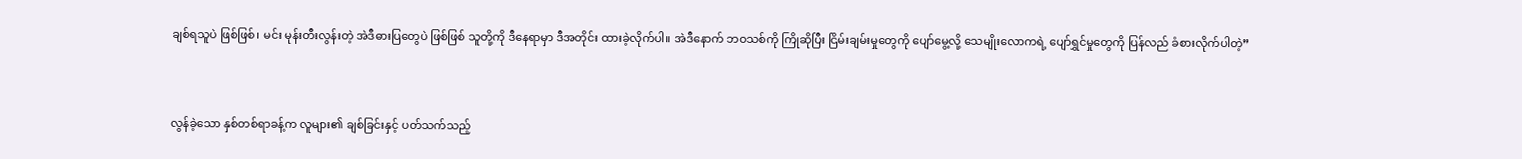ချစ်ရသူပဲ ဖြစ်ဖြစ်၊ မင်း မုန်းတီးလွန်းတဲ့ အဲဒီဓားပြတွေပဲ ဖြစ်ဖြစ် သူတို့ကို ဒီနေရာမှာ ဒီအတိုင်း ထားခဲ့လိုက်ပါ။ အဲဒီနောက် ဘဝသစ်ကို ကြိုဆိုပြီး ငြိမ်းချမ်းမှုတွေကို ပျော်မွေ့လို့ သေမျိုးလောကရဲ့ ပျော်ရွှင်မှုတွေကို ပြန်လည် ခံစားလိုက်ပါတဲ့”



လွန်ခဲ့သော နှစ်တစ်ရာခန့်က လူများ၏ ချစ်ခြင်းနှင့် ပတ်သက်သည့်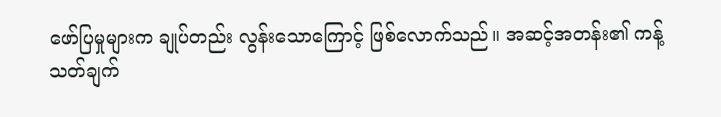ဖော်ပြမှုများက ချုပ်တည်း လွန်းသောကြောင့် ဖြစ်လောက်သည်။ အဆင့်အတန်း၏ ကန့်သတ်ချက်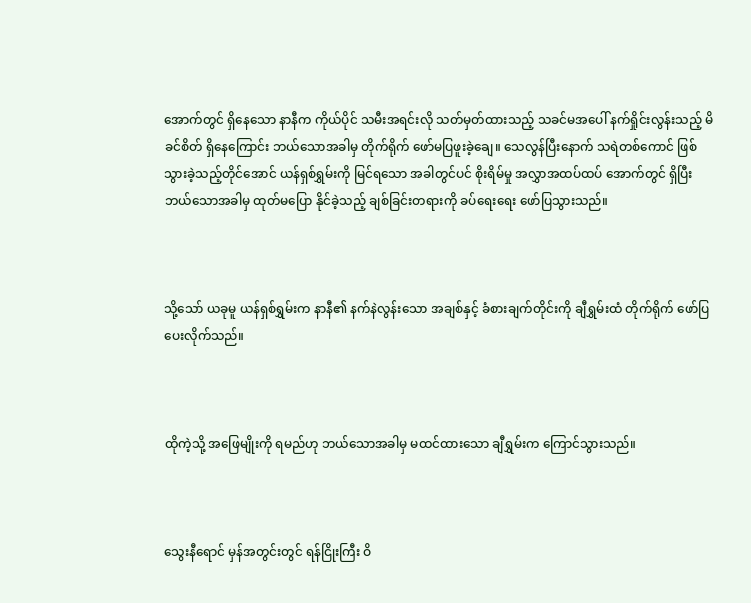အောက်တွင် ရှိနေသော နာနီက ကိုယ်ပိုင် သမီးအရင်းလို သတ်မှတ်ထားသည့် သခင်မအပေါ် နက်ရှိုင်းလွန်းသည့် မိခင်စိတ် ရှိနေကြောင်း ဘယ်သောအခါမှ တိုက်ရိုက် ဖော်မပြဖူးခဲ့ချေ။ သေလွန်ပြီးနောက် သရဲတစ်ကောင် ဖြစ်သွားခဲ့သည့်တိုင်အောင် ယန်ရှစ်ရွှမ်းကို မြင်ရသော အခါတွင်ပင် စိုးရိမ်မှု အလွှာအထပ်ထပ် အောက်တွင် ရှိပြီး ဘယ်သောအခါမှ ထုတ်မပြော နိုင်ခဲ့သည့် ချစ်ခြင်းတရားကို ခပ်ရေးရေး ဖော်ပြသွားသည်။



သို့သော် ယခုမူ ယန်ရှစ်ရွှမ်းက နာနီ၏ နက်နဲလွန်းသော အချစ်နှင့် ခံစားချက်တိုင်းကို ချီရွှမ်းထံ တိုက်ရိုက် ဖော်ပြ ပေးလိုက်သည်။



ထိုကဲ့သို့ အဖြေမျိုးကို ရမည်ဟု ဘယ်သောအခါမှ မထင်ထားသော ချီရွှမ်းက ကြောင်သွားသည်။



သွေးနီရောင် မှန်အတွင်းတွင် ရန်ငြိုးကြီး ဝိ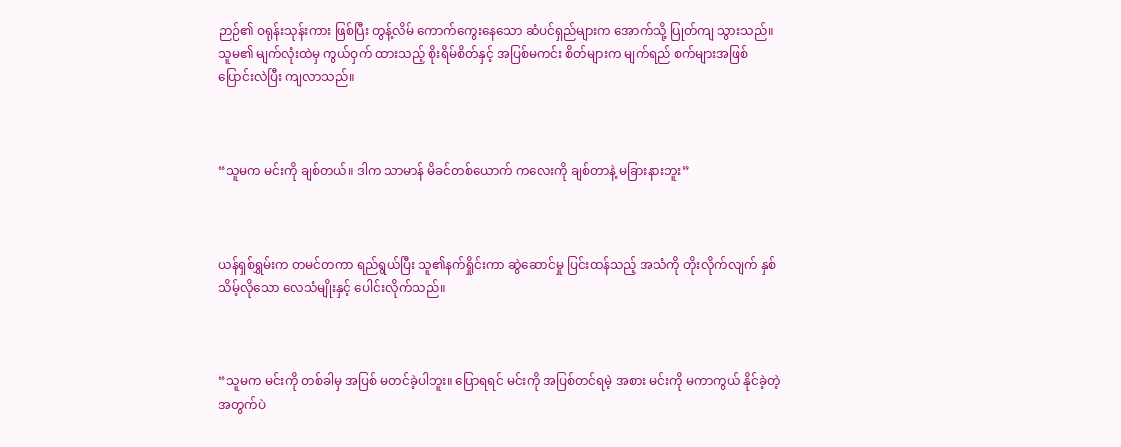ဉာဉ်၏ ဝရုန်းသုန်းကား ဖြစ်ပြီး တွန့်လိမ် ကောက်ကွေးနေသော ဆံပင်ရှည်များက အောက်သို့ ပြုတ်ကျ သွားသည်။ သူမ၏ မျက်လုံးထဲမှ ကွယ်ဝှက် ထားသည့် စိုးရိမ်စိတ်နှင့် အပြစ်မကင်း စိတ်များက မျက်ရည် စက်များအဖြစ် ပြောင်းလဲပြီး ကျလာသည်။



“သူမက မင်းကို ချစ်တယ်။ ဒါက သာမာန် မိခင်တစ်ယောက် ကလေးကို ချစ်တာနဲ့ မခြားနားဘူး”



ယန်ရှစ်ရွှမ်းက တမင်တကာ ရည်ရွယ်ပြီး သူ၏နက်ရှိုင်းကာ ဆွဲဆောင်မှု ပြင်းထန်သည့် အသံကို တိုးလိုက်လျက် နှစ်သိမ့်လိုသော လေသံမျိုးနှင့် ပေါင်းလိုက်သည်။



“သူမက မင်းကို တစ်ခါမှ အပြစ် မတင်ခဲ့ပါဘူး။ ပြောရရင် မင်းကို အပြစ်တင်ရမဲ့ အစား မင်းကို မကာကွယ် နိုင်ခဲ့တဲ့အတွက်ပဲ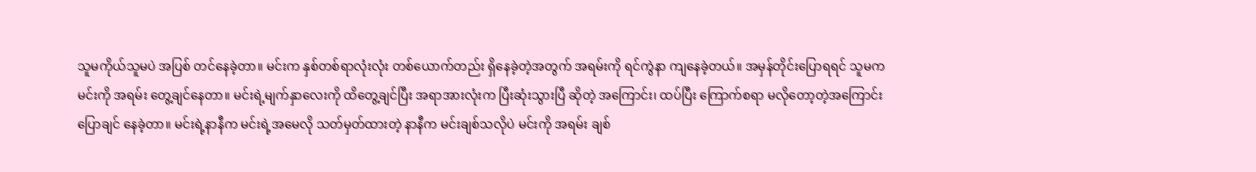သူမကိုယ်သူမပဲ အပြစ် တင်နေခဲ့တာ။ မင်းက နှစ်တစ်ရာလုံးလုံး တစ်ယောက်တည်း ရှိနေခဲ့တဲ့အတွက် အရမ်းကို ရင်ကွဲနာ ကျနေခဲ့တယ်။ အမှန်တိုင်းပြောရရင် သူမက မင်းကို အရမ်း တွေ့ချင်နေတာ။ မင်းရဲ့မျက်နှာလေးကို ထိတွေ့ချင်ပြီး အရာအားလုံးက ပြီးဆုံးသွားပြီ ဆိုတဲ့ အကြောင်း၊ ထပ်ပြီး ကြောက်စရာ မလိုတော့တဲ့အကြောင်း ပြောချင် နေခဲ့တာ။ မင်းရဲ့နာနီက မင်းရဲ့အမေလို သတ်မှတ်ထားတဲ့ နာနီက မင်းချစ်သလိုပဲ မင်းကို အရမ်း ချစ်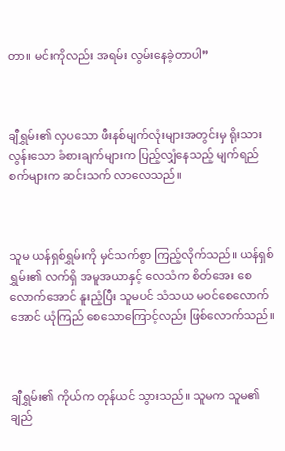တာ။ မင်းကိုလည်း အရမ်း လွမ်းနေခဲ့တာပါ”



ချီရွှမ်း၏ လှပသော ဖီးနစ်မျက်လုံးများအတွင်းမှ ရိုးသားလွန်းသော ခံစားချက်များက ပြည့်လျှံနေသည့် မျက်ရည်စက်များက ဆင်းသက် လာလေသည်။



သူမ ယန်ရှစ်ရွှမ်းကို မှင်သက်စွာ ကြည့်လိုက်သည်။ ယန်ရှစ်ရွှမ်း၏ လက်ရှိ အမူအယာနှင့် လေသံက စိတ်အေး စေလောက်အောင် နူးညံ့ပြီး သူမပင် သံသယ မဝင်စေလောက်အောင် ယုံကြည် စေသောကြောင့်လည်း ဖြစ်လောက်သည်။



ချီရွှမ်း၏ ကိုယ်က တုန်ယင် သွားသည်။ သူမက သူမ၏ချည်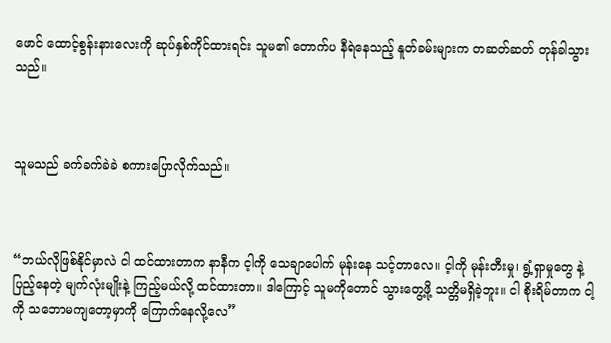ဖောင် ထောင့်စွန်းနားလေးကို ဆုပ်နှစ်ကိုင်ထားရင်း သူမ၏ တောက်ပ နီရဲနေသည့် နူတ်ခမ်းများက တဆတ်ဆတ် တုန်ခါသွားသည်။



သူမသည် ခက်ခက်ခဲခဲ စကားပြောလိုက်သည်။



“ဘယ်လိုဖြစ်နိုင်မှာလဲ ငါ ထင်ထားတာက နာနီက င့ါကို သေချာပေါက် မုန်းနေ သင့်တာလေ။ င့ါကို မုန်းတီးမှု၊ ရွံ့ရှာမှုတွေ နဲ့ ပြည့်နေတဲ့ မျက်လုံးမျိုးနဲ့ ကြည့်မယ်လို့ ထင်ထားတာ။ ဒါကြောင့် သူမကိုတောင် သွားတွေ့ဖို့ သတ္တိမရှိခဲ့ဘူး။ ငါ စိုးရိမ်တာက ငါ့ကို သဘောမကျတော့မှာကို ကြောက်နေလို့လေ”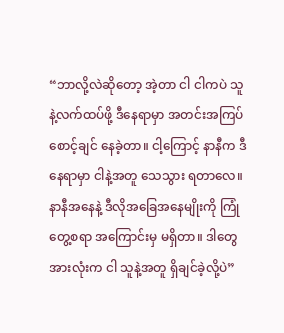“ဘာလို့လဲဆိုတော့ အဲ့တာ ငါ ငါကပဲ သူနဲ့လက်ထပ်ဖို့ ဒီနေရာမှာ အတင်းအကြပ် စောင့်ချင် နေခဲ့တာ။ ငါ့ကြောင့် နာနီက ဒီနေရာမှာ ငါနဲ့အတူ သေသွား ရတာလေ။ နာနီအနေနဲ့ ဒီလိုအခြေအနေမျိုးကို ကြုံတွေ့စရာ အကြောင်းမှ မရှိတာ။ ဒါတွေအားလုံးက ငါ သူနဲ့အတူ ရှိချင်ခဲ့လို့ပဲ”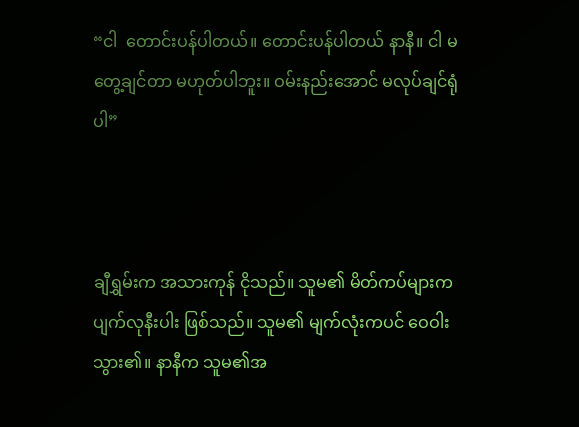“ငါ  တောင်းပန်ပါတယ်။ တောင်းပန်ပါတယ် နာနီ။ ငါ မတွေ့ချင်တာ မဟုတ်ပါဘူး။ ဝမ်းနည်းအောင် မလုပ်ချင်ရုံပါ”



ချီရွှမ်းက အသားကုန် ငိုသည်။ သူမ၏ မိတ်ကပ်များက ပျက်လုနီးပါး ဖြစ်သည်။ သူမ၏ မျက်လုံးကပင် ဝေဝါးသွား၏။ နာနီက သူမ၏အ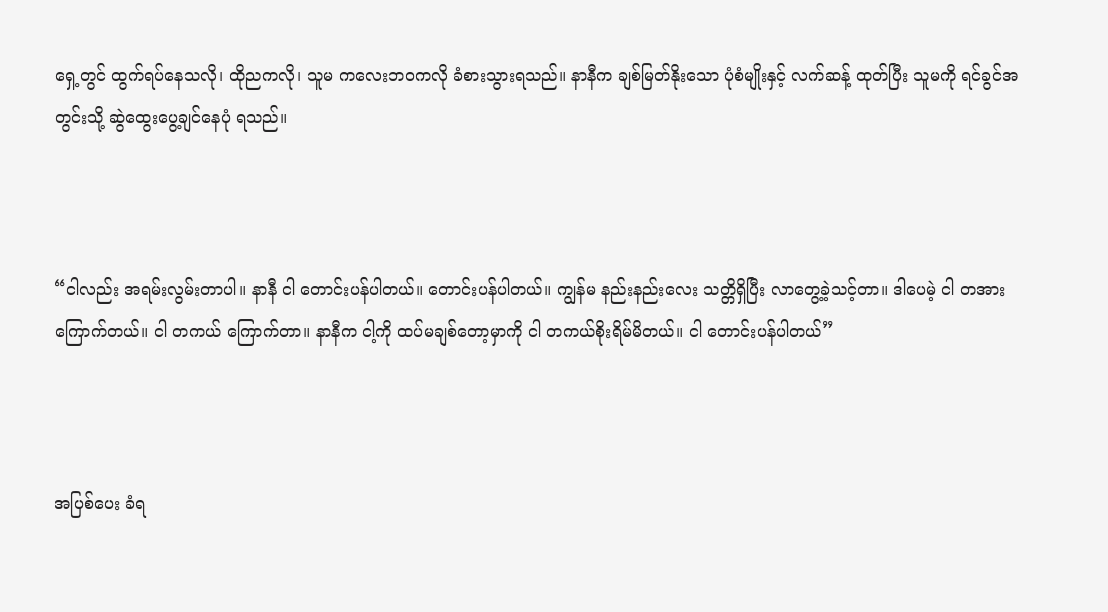ရှေ့တွင် ထွက်ရပ်နေသလို၊ ထိုညကလို၊ သူမ ကလေးဘဝကလို ခံစားသွားရသည်။ နာနီက ချစ်မြတ်နိုးသော ပုံစံမျိုးနှင့် လက်ဆန့် ထုတ်ပြီး သူမကို ရင်ခွင်အတွင်းသို့ ဆွဲထွေးပွေ့ချင်နေပုံ ရသည်။



“ငါလည်း အရမ်းလွမ်းတာပါ။ နာနီ ငါ တောင်းပန်ပါတယ်။ တောင်းပန်ပါတယ်။ ကျွန်မ နည်းနည်းလေး သတ္တိရှိပြီး လာတွေ့ခဲ့သင့်တာ။ ဒါပေမဲ့ ငါ တအားကြောက်တယ်။ ငါ တကယ် ကြောက်တာ။ နာနီက ငါ့ကို ထပ်မချစ်တော့မှာကို ငါ တကယ်စိုးရိမ်မိတယ်။ ငါ‌ တောင်းပန်ပါတယ်”



အပြစ်ပေး ခံရ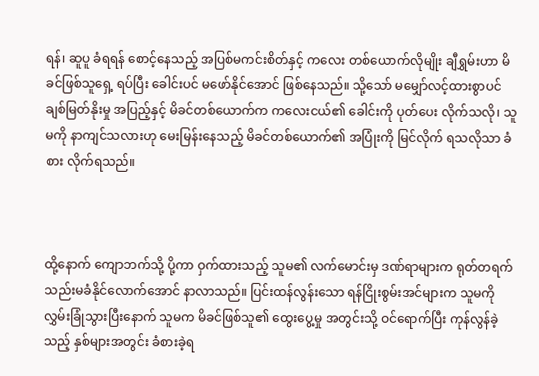ရန်၊ ဆူပူ ခံရရန် စောင့်နေသည့် အပြစ်မကင်းစိတ်နှင့် ကလေး တစ်ယောက်လိုမျိုး ချီရွှမ်းဟာ မိခင်ဖြစ်သူရှေ့ ရပ်ပြီး ခေါင်းပင် မဖော်နိုင်အောင် ဖြစ်နေသည်။ သို့သော် မမျှော်လင့်ထားစွာပင် ချစ်မြတ်နိုးမှု အပြည့်နှင့် မိခင်တစ်ယောက်က ကလေးငယ်၏ ခေါင်းကို ပုတ်ပေး လိုက်သလို၊ သူမကို နာကျင်သလားဟု မေးမြန်းနေသည့် မိခင်တစ်ယောက်၏ အပြုံးကို မြင်လိုက် ရသလိုသာ ခံစား လိုက်ရသည်။



ထို့နောက် ကျောဘက်သို့ ပို့ကာ ဝှက်ထားသည့် သူမ၏ လက်မောင်းမှ ဒဏ်ရာများက ရုတ်တရက် သည်းမခံနိုင်‌လောက်အောင် နာလာသည်။ ပြင်းထန်လွန်းသော ရန်ငြိုးစွမ်းအင်များက သူမကို လွှမ်းခြုံသွားပြီးနောက် သူမက မိခင်ဖြစ်သူ၏ ထွေးပွေ့မှု အတွင်းသို့ ဝင်ရောက်ပြီး ကုန်လွန်ခဲ့သည့် နှစ်များအတွင်း ခံစားခဲ့ရ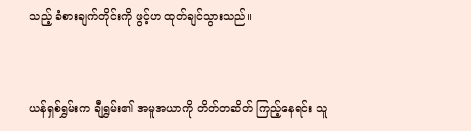သည့် ခံစားချက်တိုင်းကို ဖွင့်ဟ ထုတ်ချင်သွားသည်။



ယန်ရှစ်ရွှမ်းက ချီရွှမ်း၏ အမူအယာကို တိတ်တဆိတ် ကြည့်နေရင်း သူ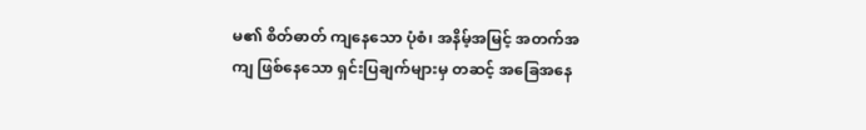မ၏ စိတ်ဓာတ် ကျနေသော ပုံစံ၊ အနိမ့်အမြင့် အတက်အကျ ဖြစ်နေသော ရှင်းပြချက်များမှ တဆင့် အခြေအနေ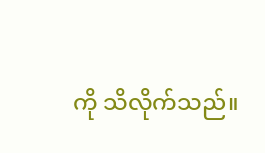ကို သိလိုက်သည်။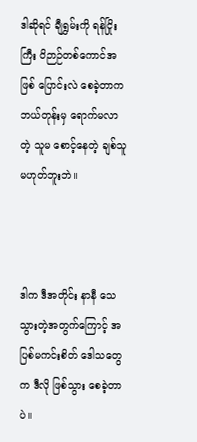ဒါဆိုရင် ချီရွှမ်းကို ရန်ငြိုးကြီး ဝိဉာဉ်တစ်ကောင်အဖြစ် ပြောင်းလဲ စေခဲ့တာက ဘယ်တုန်းမှ ရောက်မလာတဲ့ သူမ စောင့်နေတဲ့ ချစ်သူ မဟုတ်ဘူးဘဲ။



ဒါက ဒီအတိုင်း နာနီ သေသွားတဲ့အတွက်ကြောင့် အပြစ်မကင်းစိတ် ဒေါသတွေက ဒီလို ဖြစ်သွား စေခဲ့တာပဲ။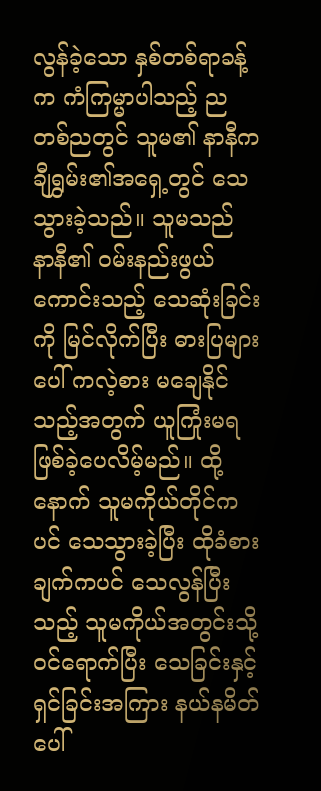လွန်ခဲ့သော နှစ်တစ်ရာခန့်က ကံကြမ္မာပါသည့် ညတစ်ညတွင် သူမ၏ နာနီက ချီရွှမ်း၏အ‌ရှေ့တွင် သေသွားခဲ့သည်။ သူမသည် နာနီ၏ ဝမ်းနည်းဖွယ် ကောင်းသည့် သေဆုံးခြင်းကို မြင်လိုက်ပြီး ဓားပြများပေါ် ကလဲ့စား မချေနိုင်သည့်အတွက် ယူကြုံးမရ ဖြစ်ခဲ့ပေလိမ့်မည်။ ထို့နောက် သူမကိုယ်တိုင်ကပင် သေသွားခဲ့ပြီး ထိုခံစားချက်ကပင် သေလွန်ပြီးသည့် သူမကိုယ်အတွင်းသို့ ဝင်ရောက်ပြီး သေခြင်းနှင့် ရှင်ခြင်းအကြား နယ်နမိတ်ပေါ်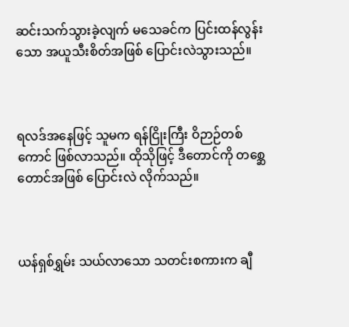ဆင်းသက်သွားခဲ့လျက် မသေခင်က ပြင်းထန်လွန်းသော အယူသီးစိတ်အဖြစ် ပြောင်းလဲသွားသည်။



ရလဒ်အနေဖြင့် သူမက ရန်ငြိုးကြီး ဝိဉာဉ်တစ်ကောင် ဖြစ်လာသည်။ ထိုသိုဖြင့် ဒီတောင်ကို တစ္ဆေတောင်အဖြစ် ပြောင်းလဲ လိုက်သည်။



ယန်ရှစ်ရွှမ်း သယ်လာသော သတင်းစကားက ချီ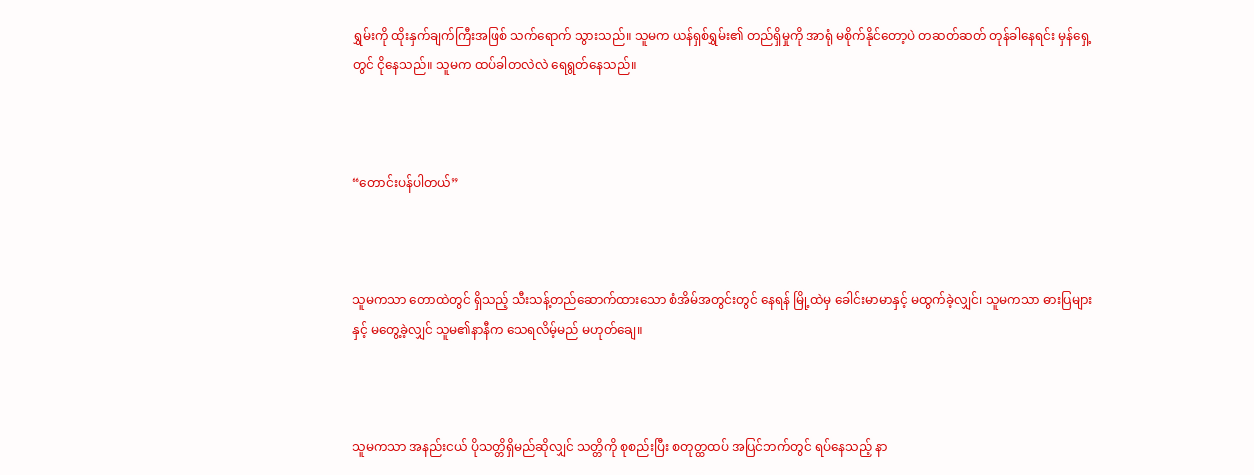ရွှမ်းကို ထိုးနှက်ချက်ကြီးအဖြစ် သက်ရောက် သွားသည်။ သူမက ယန်ရှစ်ရွှမ်း၏ တည်ရှိမှုကို အာရုံ မစိုက်နိုင်တော့ပဲ တဆတ်ဆတ် တုန်ခါနေရင်း မှန်ရှေ့တွင် ငိုနေသည်။ သူမက ထပ်ခါတလဲလဲ ရေရွတ်နေသည်။



“တောင်းပန်ပါတယ်”



သူမကသာ တောထဲတွင် ရှိသည့် သီးသန့်တည်ဆောက်ထားသော စံအိမ်အတွင်းတွင် နေရန် မြို့ထဲမှ ခေါင်းမာမာနှင့် မထွက်ခဲ့လျှင်၊ သူမကသာ ဓားပြများနှင့် မတွေ့ခဲ့လျှင် သူမ၏နာနီက သေရလိမ့်မည် မဟုတ်ချေ။



သူမကသာ အနည်းငယ် ပိုသတ္တိရှိမည်ဆိုလျှင် သတ္တိကို စုစည်းပြီး စတုတ္ထထပ် အပြင်ဘက်တွင် ရပ်နေသည့် နာ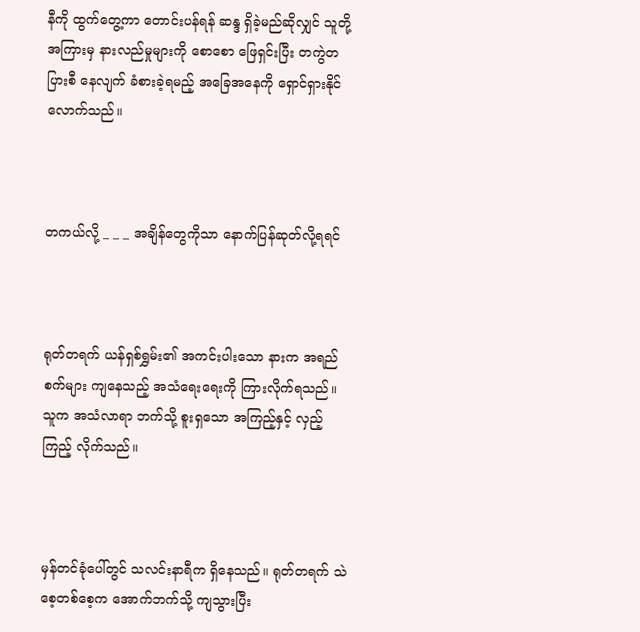နီကို ထွက်တွေ့ကာ တောင်းပန်ရန် ဆန္ဒ ရှိခဲ့မည်ဆိုလျှင် သူတို့အကြားမှ နားလည်မှုများကို စောစော ဖြေရှင်းပြီး တကွဲတပြားစီ နေလျက် ခံစားခဲ့ရမည့် အခြေအနေကို ရှောင်ရှားနိုင်လောက်သည်။



တကယ်လို့ _ _ _ အချိန်တွေကိုသာ နောက်ပြန်ဆုတ်လို့ရရင်



ရုတ်တရက် ယန်ရှစ်ရွှမ်း၏ အကင်းပါးသော နားက အရည်စက်များ ကျနေသည့် အသံရေးရေးကို ကြားလိုက်ရသည်။ သူက အသံလာရာ ဘက်သို့ စူးရှသော အကြည့်နှင့် လှည့်ကြည့် လိုက်သည်။



မှန်တင်ခုံပေါ်တွင် သလင်းနာရီက ရှိနေသည်။ ရုတ်တရက် သဲစေ့တစ်စေ့က အောက်ဘက်သို့ ကျသွားပြီး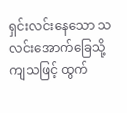ရှင်းလင်းနေသော သလင်းအောက်ခြေသို့ ကျသဖြင့် ထွက်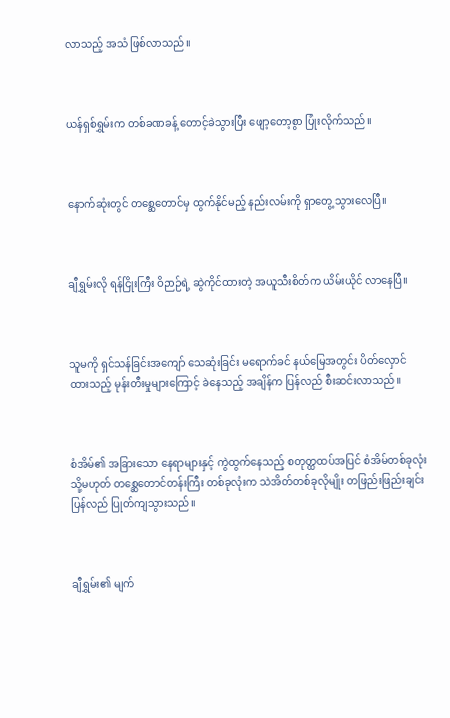လာသည့် အသံ ဖြစ်လာသည်။



ယန်ရှစ်ရွှမ်းက တစ်ခဏခန့် တောင့်ခဲသွားပြီး ဖျော့တော့စွာ ပြုံးလိုက်သည်။



နောက်ဆုံးတွင် တစ္ဆေတောင်မှ ထွက်နိုင်မည့် နည်းလမ်းကို ရှာတွေ့ သွားလေပြီ။



ချီရွှမ်းလို ရန်ငြိုးကြီး ဝိဉာဉ်ရဲ့ ဆွဲကိုင်ထားတဲ့ အယူသီးစိတ်က ယိမ်းယိုင် လာနေပြီ။



သူမကို ရှင်သန်ခြင်းအကျော် သေဆုံးခြင်း မရောက်ခင် နယ်မြေအတွင်း ပိတ်လှောင် ထားသည့် မုန်းတီးမှုများကြောင့် ခဲနေသည့် အချိန်က ပြန်လည် စီးဆင်းလာသည်။



စံအိမ်၏ အခြားသော နေရာများနှင့် ကွဲထွက်နေသည့် စတုတ္ထထပ်အပြင် စံအိမ်တစ်ခုလုံး သို့မဟုတ် တစ္ဆေတောင်တန်းကြီး တစ်ခုလုံးက သဲအိတ်တစ်ခုလိုမျိုး တဖြည်းဖြည်းချင်း ပြန်လည် ပြုတ်ကျသွားသည်။



ချီရွှမ်း၏ မျက်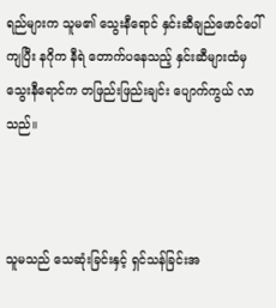ရည်များက သူမ၏ သွေးနီရောင် နှင်းဆီချည်ဖောင်‌ပေါ် ကျပြီး နဂိုက နီရဲ တောက်ပနေသည့် နှင်းဆီများထံမှ သွေးနီရောင်က တဖြည်းဖြည်းချင်း ပျောက်ကွယ် လာသည်။



သူမသည် သေဆုံးခြင်းနှင့် ရှင်သန်ခြင်းအ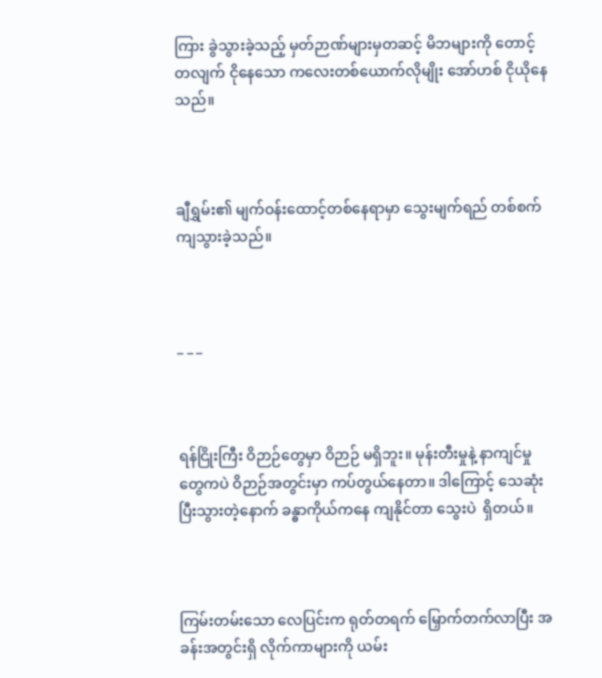ကြား ခွဲသွားခဲ့သည့် မှတ်ဉာဏ်များမှတဆင့် မိဘများကို တောင့်တလျက် ငိုနေသော ကလေးတစ်ယောက်လိုမျိုး အော်ဟစ် ငိုယိုနေသည်။



ချီရွှမ်း၏ မျက်ဝန်းထောင့်တစ်နေရာမှာ သွေးမျက်ရည် တစ်စက် ကျသွားခဲ့သည်။



_ _ _



ရန်ငြိုးကြီး ဝိဉာဉ်တွေမှာ ဝိဉာဉ် မရှိဘူး။ မုန်းတီးမှုနဲ့ နာကျင်မှုတွေကပဲ ဝိဉာဉ်အတွင်းမှာ ကပ်တွယ်နေတာ။ ဒါကြောင့် သေဆုံးပြီးသွားတဲ့နောက် ခန္ဓာကိုယ်ကနေ ကျနိုင်တာ သွေးပဲ  ရှိတယ်။



ကြမ်းတမ်းသော လေပြင်းက ရုတ်တရက် မြှောက်တက်လာပြီး အခန်းအတွင်းရှိ လိုက်ကာများကို ယမ်း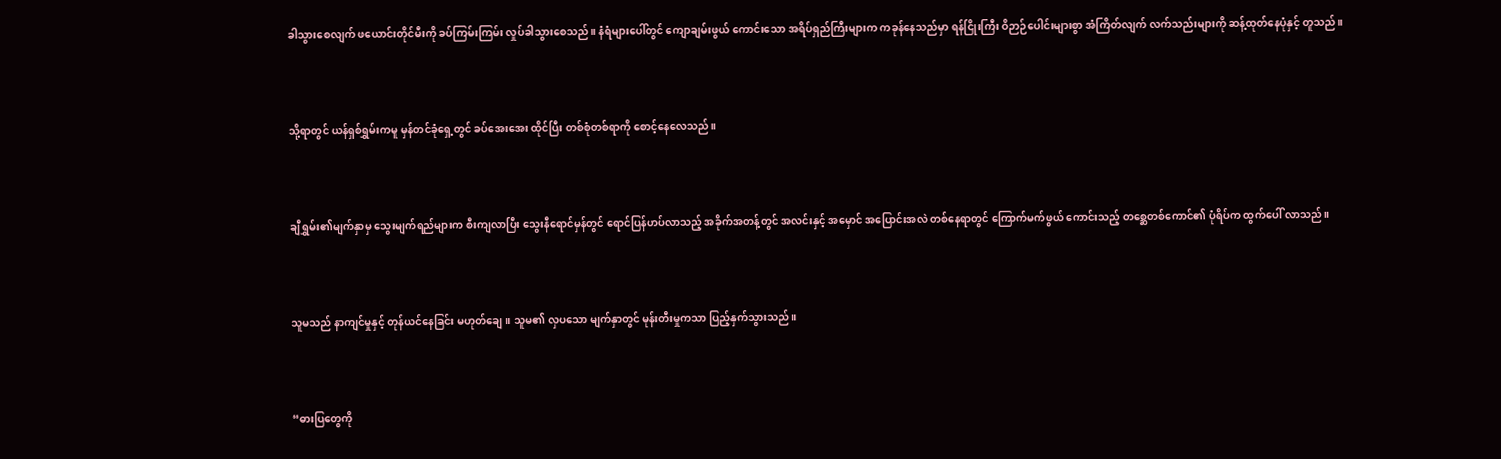ခါသွားစေလျက် ဖယောင်းတိုင်မီးကို ခပ်ကြမ်းကြမ်း လှုပ်ခါသွားစေသည်။ နံရံများပေါ်တွင် ကျောချမ်းဖွယ် ကောင်းသော အရိပ်ရှည်ကြီးများက ကခုန်နေသည်မှာ ရန်ငြိုးကြီး ဝိဉာဉ်ပေါင်းများစွာ အံကြိတ်လျက် လက်သည်းများကို ဆန့်ထုတ်နေပုံနှင့် တူသည်။



သို့ရာတွင် ယန်ရှစ်ရွှမ်းကမူ မှန်တင်ခုံ‌ရှေ့တွင် ခပ်အေးအေး ထိုင်ပြီး တစ်စုံတစ်ရာကို စောင့်နေလေသည်။



ချီရွှမ်း၏မျက်နှာမှ သွေးမျက်ရည်များက စီးကျလာပြီး သွေးနီ‌ရောင်မှန်တွင် ရောင်ပြန်ဟပ်လာသည့် အခိုက်အတန့်တွင် အလင်းနှင့် အမှောင် အပြောင်းအလဲ တစ်နေရာတွင် ကြောက်မက်ဖွယ် ကောင်းသည့် တစ္ဆေတစ်ကောင်၏ ပုံရိပ်က ထွက်ပေါ် လာသည်။



သူမသည် နာကျင်မှုနှင့် တုန်ယင်နေခြင်း မဟုတ်ချေ။ သူမ၏ လှပသော မျက်နှာတွင် မုန်းတီးမှုကသာ ပြည့်နှက်သွားသည်။



“ဓားပြတွေကို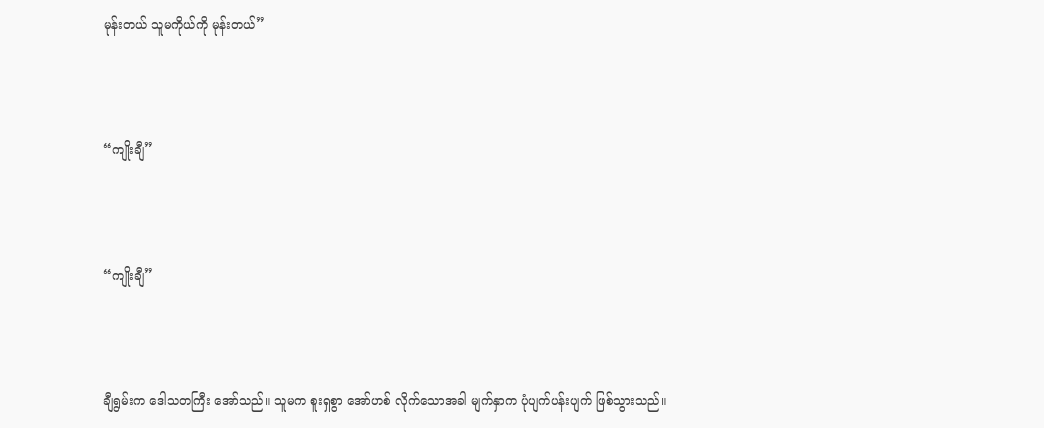မုန်းတယ် သူမကိုယ်ကို မုန်းတယ်”



“ကျိုးချီ”



“ကျိုးချီ”



ချီရွမ်းက ဒေါသတကြီး အော်သည်။ သူမက စူးရှစွာ အော်ဟစ် လိုက်သောအခါ မျက်နှာက ပုံပျက်ပန်းပျက် ဖြစ်သွားသည်။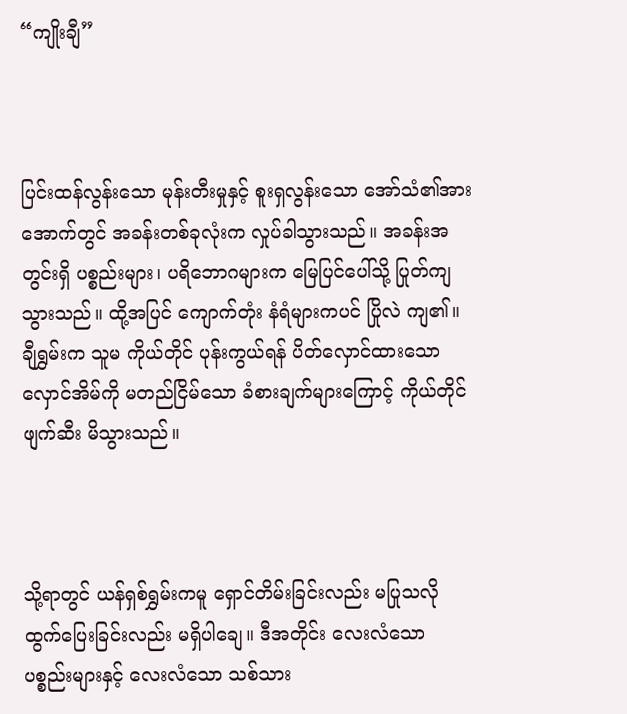“ကျိုးချီ”



ပြင်းထန်လွန်းသော မုန်းတီးမှုနှင့် စူးရှလွန်းသော အော်သံ၏အားအောက်တွင် အခန်းတစ်ခုလုံးက လှုပ်ခါသွားသည်။ အခန်းအတွင်းရှိ ပစ္စည်းများ၊ ပရိဘောဂများက မြေပြင်ပေါ်သို့ ပြုတ်ကျ သွားသည်။ ထို့အပြင် ကျောက်တုံး နံရံများကပင် ပြိုလဲ ကျ၏။ ချီရွှမ်းက သူမ ကိုယ်တိုင် ပုန်းကွယ်ရန် ပိတ်လှောင်ထားသော လှောင်အိမ်ကို မတည်ငြိမ်သော ခံစားချက်များကြောင့် ကိုယ်တိုင် ဖျက်ဆီး မိသွားသည်။



သို့ရာတွင် ယန်ရှစ်ရွှမ်းကမူ ရှောင်တိမ်းခြင်းလည်း မပြုသလို ထွက်ပြေးခြင်းလည်း မရှိပါချေ။ ဒီအတိုင်း လေးလံသော ပစ္စည်းများနှင့် လေးလံသော သစ်သား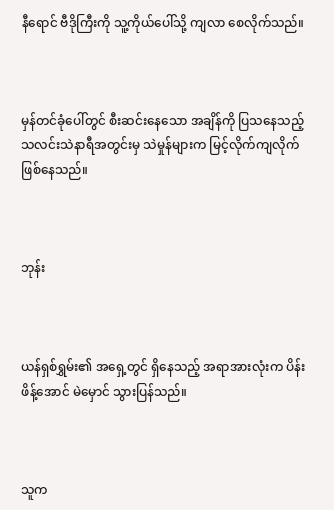နီ‌ရောင် ဗီဒိုကြီးကို သူ့ကိုယ်ပေါ်သို့ ကျလာ စေလိုက်သည်။



မှန်တင်ခုံပေါ်တွင် စီးဆင်းနေသော အချိန်ကို ပြသနေသည့် သလင်းသဲနာရီအတွင်းမှ သဲမှုန်များက မြင့်လိုက်ကျလိုက် ဖြစ်နေသည်။



ဘုန်း



ယန်ရှစ်ရွှမ်း၏ အရှေ့တွင် ရှိနေသည့် အရာအားလုံးက ပိန်းဖိန့်အောင် မဲမှောင် သွားပြန်သည်။



သူက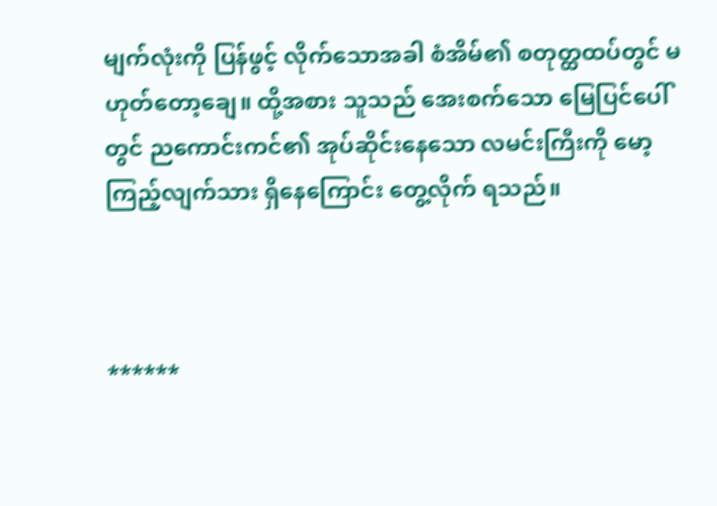မျက်လုံးကို ပြန်ဖွင့် လိုက်သောအခါ စံအိမ်၏ စတုတ္ထထပ်တွင် မဟုတ်တော့ချေ။ ထို့အစား သူသည် အေးစက်သော မြေပြင်ပေါ်တွင် ညကောင်းကင်၏ အုပ်ဆိုင်းနေသော လမင်းကြီးကို မော့ကြည့်လျက်သား ရှိနေကြောင်း တွေ့လိုက် ရသည်။



******